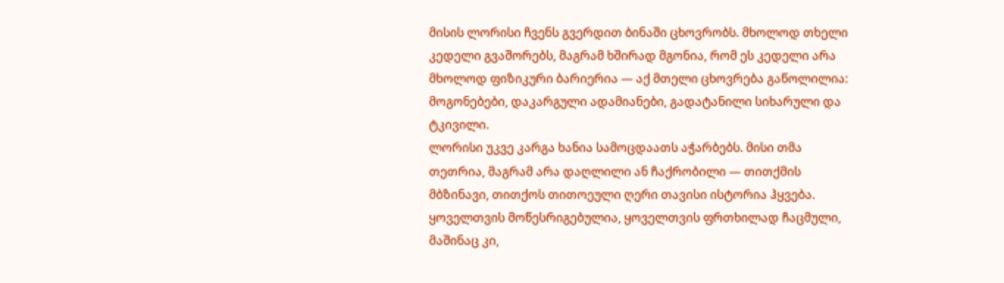მისის ლორისი ჩვენს გვერდით ბინაში ცხოვრობს. მხოლოდ თხელი კედელი გვაშორებს, მაგრამ ხშირად მგონია, რომ ეს კედელი არა მხოლოდ ფიზიკური ბარიერია — აქ მთელი ცხოვრება გაწოლილია: მოგონებები, დაკარგული ადამიანები, გადატანილი სიხარული და ტკივილი.
ლორისი უკვე კარგა ხანია სამოცდაათს აჭარბებს. მისი თმა თეთრია, მაგრამ არა დაღლილი ან ჩაქრობილი — თითქმის მბზინავი, თითქოს თითოეული ღერი თავისი ისტორია ჰყვება. ყოველთვის მოწესრიგებულია, ყოველთვის ფრთხილად ჩაცმული, მაშინაც კი,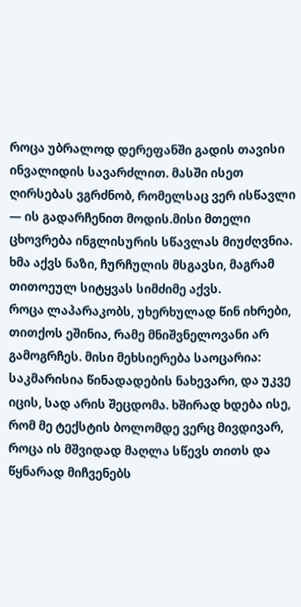როცა უბრალოდ დერეფანში გადის თავისი ინვალიდის სავარძლით. მასში ისეთ ღირსებას ვგრძნობ, რომელსაც ვერ ისწავლი — ის გადარჩენით მოდის.მისი მთელი ცხოვრება ინგლისურის სწავლას მიუძღვნია. ხმა აქვს ნაზი, ჩურჩულის მსგავსი, მაგრამ თითოეულ სიტყვას სიმძიმე აქვს.
როცა ლაპარაკობს, უხერხულად წინ იხრები, თითქოს ეშინია, რამე მნიშვნელოვანი არ გამოგრჩეს. მისი მეხსიერება საოცარია: საკმარისია წინადადების ნახევარი, და უკვე იცის, სად არის შეცდომა. ხშირად ხდება ისე, რომ მე ტექსტის ბოლომდე ვერც მივდივარ,
როცა ის მშვიდად მაღლა სწევს თითს და წყნარად მიჩვენებს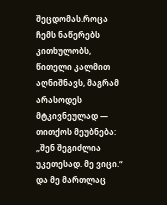შეცდომას.როცა ჩემს ნაწერებს კითხულობს, წითელი კალმით აღნიშნავს, მაგრამ არასოდეს მტკივნეულად — თითქოს მეუბნება: „შენ შეგიძლია უკეთესად. მე ვიცი.“ და მე მართლაც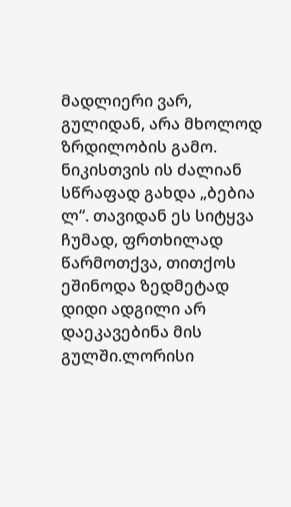მადლიერი ვარ, გულიდან, არა მხოლოდ ზრდილობის გამო.
ნიკისთვის ის ძალიან სწრაფად გახდა „ბებია ლ“. თავიდან ეს სიტყვა ჩუმად, ფრთხილად წარმოთქვა, თითქოს ეშინოდა ზედმეტად დიდი ადგილი არ დაეკავებინა მის გულში.ლორისი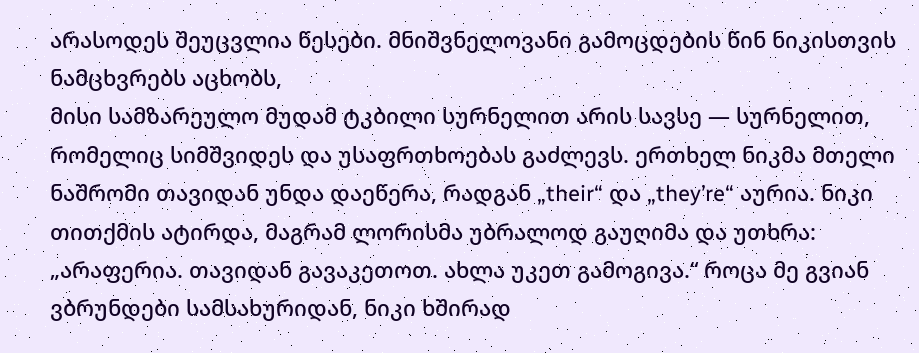არასოდეს შეუცვლია წესები. მნიშვნელოვანი გამოცდების წინ ნიკისთვის ნამცხვრებს აცხობს,
მისი სამზარეულო მუდამ ტკბილი სურნელით არის სავსე — სურნელით, რომელიც სიმშვიდეს და უსაფრთხოებას გაძლევს. ერთხელ ნიკმა მთელი ნაშრომი თავიდან უნდა დაეწერა, რადგან „their“ და „they’re“ აურია. ნიკი თითქმის ატირდა, მაგრამ ლორისმა უბრალოდ გაუღიმა და უთხრა:
„არაფერია. თავიდან გავაკეთოთ. ახლა უკეთ გამოგივა.“ როცა მე გვიან ვბრუნდები სამსახურიდან, ნიკი ხშირად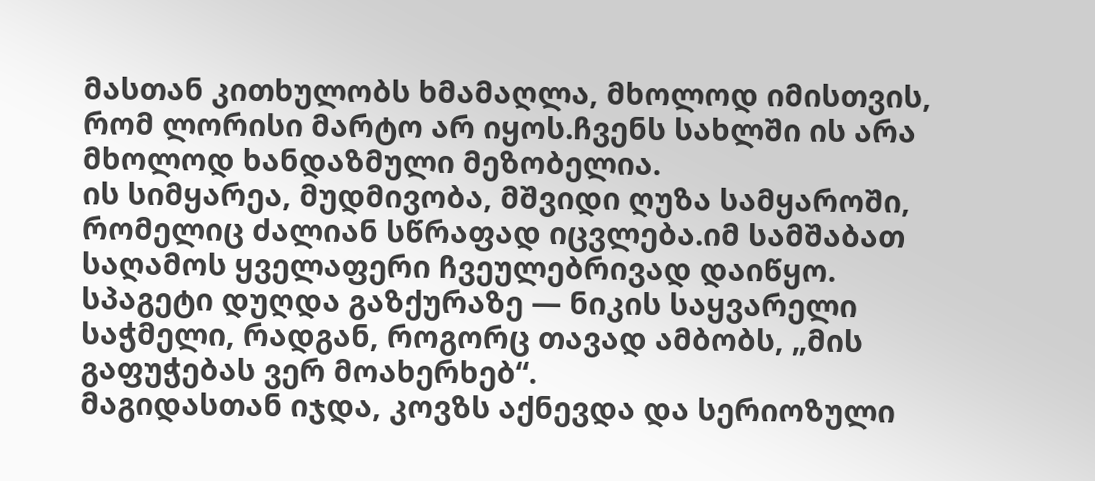მასთან კითხულობს ხმამაღლა, მხოლოდ იმისთვის, რომ ლორისი მარტო არ იყოს.ჩვენს სახლში ის არა მხოლოდ ხანდაზმული მეზობელია.
ის სიმყარეა, მუდმივობა, მშვიდი ღუზა სამყაროში, რომელიც ძალიან სწრაფად იცვლება.იმ სამშაბათ საღამოს ყველაფერი ჩვეულებრივად დაიწყო. სპაგეტი დუღდა გაზქურაზე — ნიკის საყვარელი საჭმელი, რადგან, როგორც თავად ამბობს, „მის გაფუჭებას ვერ მოახერხებ“.
მაგიდასთან იჯდა, კოვზს აქნევდა და სერიოზული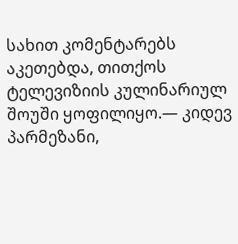სახით კომენტარებს აკეთებდა, თითქოს ტელევიზიის კულინარიულ შოუში ყოფილიყო.— კიდევ პარმეზანი,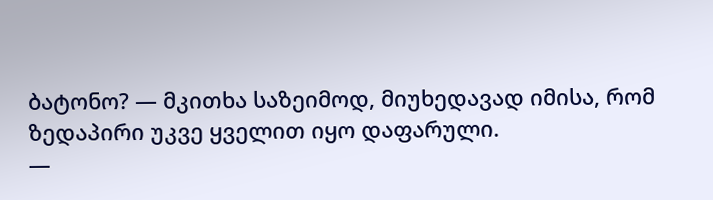ბატონო? — მკითხა საზეიმოდ, მიუხედავად იმისა, რომ ზედაპირი უკვე ყველით იყო დაფარული.
—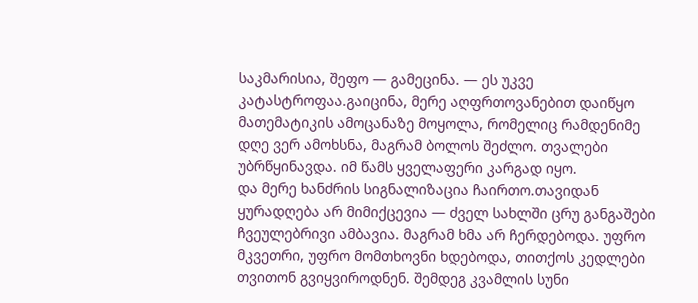საკმარისია, შეფო — გამეცინა. — ეს უკვე კატასტროფაა.გაიცინა, მერე აღფრთოვანებით დაიწყო მათემატიკის ამოცანაზე მოყოლა, რომელიც რამდენიმე დღე ვერ ამოხსნა, მაგრამ ბოლოს შეძლო. თვალები უბრწყინავდა. იმ წამს ყველაფერი კარგად იყო.
და მერე ხანძრის სიგნალიზაცია ჩაირთო.თავიდან ყურადღება არ მიმიქცევია — ძველ სახლში ცრუ განგაშები ჩვეულებრივი ამბავია. მაგრამ ხმა არ ჩერდებოდა. უფრო მკვეთრი, უფრო მომთხოვნი ხდებოდა, თითქოს კედლები თვითონ გვიყვიროდნენ. შემდეგ კვამლის სუნი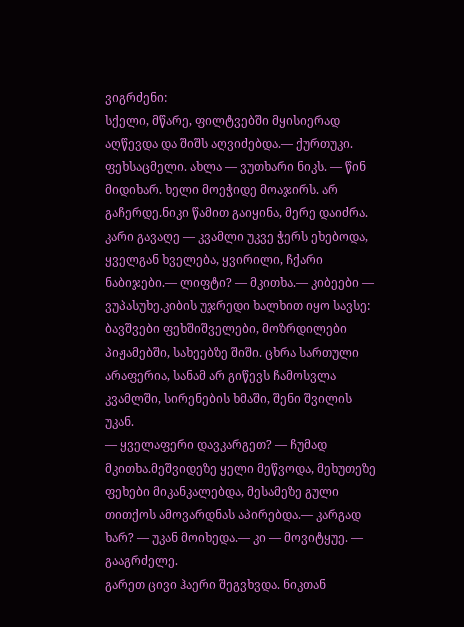ვიგრძენი:
სქელი, მწარე, ფილტვებში მყისიერად აღწევდა და შიშს აღვიძებდა.— ქურთუკი. ფეხსაცმელი. ახლა — ვუთხარი ნიკს. — წინ მიდიხარ. ხელი მოეჭიდე მოაჯირს. არ გაჩერდე.ნიკი წამით გაიყინა, მერე დაიძრა. კარი გავაღე — კვამლი უკვე ჭერს ეხებოდა,
ყველგან ხველება, ყვირილი, ჩქარი ნაბიჯები.— ლიფტი? — მკითხა.— კიბეები — ვუპასუხე.კიბის უჯრედი ხალხით იყო სავსე: ბავშვები ფეხშიშველები, მოზრდილები პიჟამებში, სახეებზე შიში. ცხრა სართული არაფერია, სანამ არ გიწევს ჩამოსვლა კვამლში, სირენების ხმაში, შენი შვილის უკან.
— ყველაფერი დავკარგეთ? — ჩუმად მკითხა.მეშვიდეზე ყელი მეწვოდა, მეხუთეზე ფეხები მიკანკალებდა, მესამეზე გული თითქოს ამოვარდნას აპირებდა.— კარგად ხარ? — უკან მოიხედა.— კი — მოვიტყუე. — გააგრძელე.
გარეთ ცივი ჰაერი შეგვხვდა. ნიკთან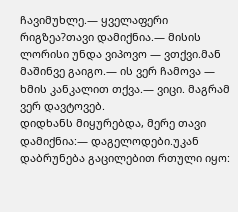ჩავიმუხლე.— ყველაფერი რიგზეა?თავი დამიქნია.— მისის ლორისი უნდა ვიპოვო — ვთქვი.მან მაშინვე გაიგო.— ის ვერ ჩამოვა — ხმის კანკალით თქვა.— ვიცი. მაგრამ ვერ დავტოვებ.
დიდხანს მიყურებდა, მერე თავი დამიქნია:— დაგელოდები.უკან დაბრუნება გაცილებით რთული იყო: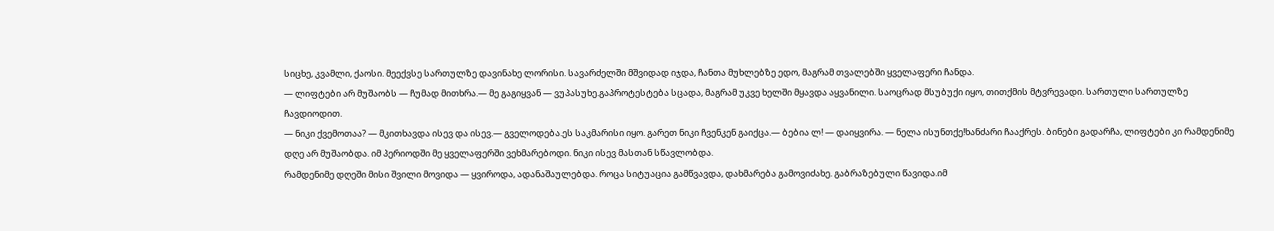სიცხე, კვამლი, ქაოსი. მეექვსე სართულზე დავინახე ლორისი. სავარძელში მშვიდად იჯდა, ჩანთა მუხლებზე ედო, მაგრამ თვალებში ყველაფერი ჩანდა.
— ლიფტები არ მუშაობს — ჩუმად მითხრა.— მე გაგიყვან — ვუპასუხე.გაპროტესტება სცადა, მაგრამ უკვე ხელში მყავდა აყვანილი. საოცრად მსუბუქი იყო, თითქმის მტვრევადი. სართული სართულზე ჩავდიოდით.
— ნიკი ქვემოთაა? — მკითხავდა ისევ და ისევ.— გველოდება.ეს საკმარისი იყო. გარეთ ნიკი ჩვენკენ გაიქცა.— ბებია ლ! — დაიყვირა. — ნელა ისუნთქე!ხანძარი ჩააქრეს. ბინები გადარჩა, ლიფტები კი რამდენიმე დღე არ მუშაობდა. იმ პერიოდში მე ყველაფერში ვეხმარებოდი. ნიკი ისევ მასთან სწავლობდა.
რამდენიმე დღეში მისი შვილი მოვიდა — ყვიროდა, ადანაშაულებდა. როცა სიტუაცია გამწვავდა, დახმარება გამოვიძახე. გაბრაზებული წავიდა.იმ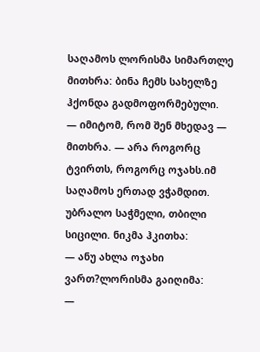საღამოს ლორისმა სიმართლე მითხრა: ბინა ჩემს სახელზე ჰქონდა გადმოფორმებული.
— იმიტომ, რომ შენ მხედავ — მითხრა. — არა როგორც ტვირთს, როგორც ოჯახს.იმ საღამოს ერთად ვჭამდით. უბრალო საჭმელი, თბილი სიცილი. ნიკმა ჰკითხა:
— ანუ ახლა ოჯახი ვართ?ლორისმა გაიღიმა:
—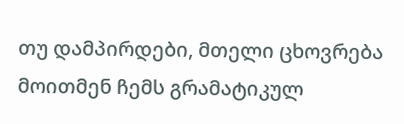თუ დამპირდები, მთელი ცხოვრება მოითმენ ჩემს გრამატიკულ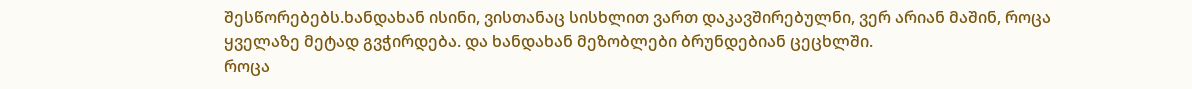შესწორებებს.ხანდახან ისინი, ვისთანაც სისხლით ვართ დაკავშირებულნი, ვერ არიან მაშინ, როცა ყველაზე მეტად გვჭირდება. და ხანდახან მეზობლები ბრუნდებიან ცეცხლში.
როცა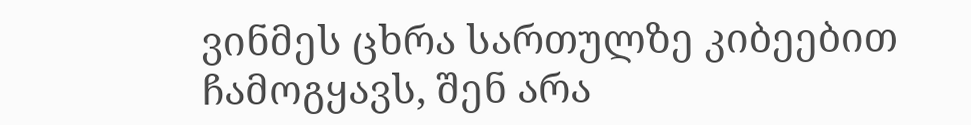ვინმეს ცხრა სართულზე კიბეებით ჩამოგყავს, შენ არა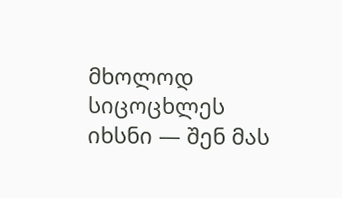მხოლოდ სიცოცხლეს იხსნი — შენ მას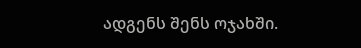ადგენს შენს ოჯახში.